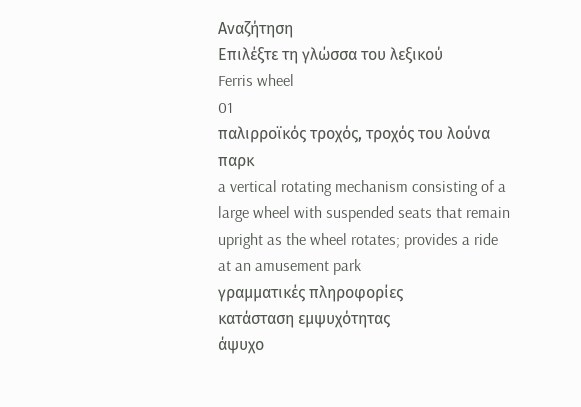Αναζήτηση
Επιλέξτε τη γλώσσα του λεξικού
Ferris wheel
01
παλιρροϊκός τροχός, τροχός του λούνα παρκ
a vertical rotating mechanism consisting of a large wheel with suspended seats that remain upright as the wheel rotates; provides a ride at an amusement park
γραμματικές πληροφορίες
κατάσταση εμψυχότητας
άψυχο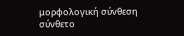μορφολογική σύνθεση
σύνθετο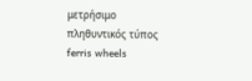μετρήσιμο
πληθυντικός τύπος
ferris wheels